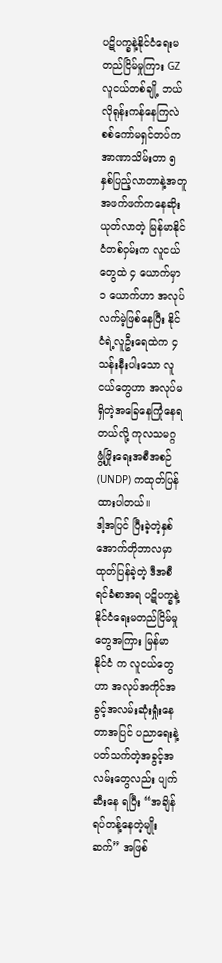ပဋိပက္ခနဲ့နိုင်ငံရေးမတည်ငြိမ်မှုကြား GZ လူငယ်တစ်ချို့ ဘယ်လိုရုန်းကန်နေကြလဲ
စစ်ကော်မရှင်တပ်က အာဏာသိမ်းတာ ၅ နှစ်ပြည့်လာတာနဲ့အတူ အဖက်ဖက်ကနေဆိုးယုတ်လာတဲ့ မြန်မာနိုင်ငံတစ်ဝှမ်းက လူငယ်တွေထဲ ၄ ယောက်မှာ ၁ ယောက်ဟာ အလုပ်လက်မဲ့ဖြစ်နေပြီး နိုင်ငံရဲ့လူဦးရေထဲက ၄ သန်းနီးပါးသော လူငယ်တွေဟာ အလုပ်မရှိတဲ့အခြေနေကြုံနေရတယ်လို့ ကုလသမဂ္ဂ ဖွံ့ဖြိုးရေးအစီအစဉ် (UNDP) ကထုတ်ပြန်ထားပါတယ်။
ဒါ့အပြင် ပြီးခဲ့တဲ့နှစ် အောက်တိုဘာလမှာထုတ်ပြန်ခဲ့တဲ့ ဒီအစီရင်ခံစာအရ ပဋိပက္ခနဲ့နိုင်ငံရေးမတည်ငြိမ်မှုတွေအကြား မြန်မာနိုင်ငံ က လူငယ်တွေဟာ အလုပ်အကိုင်အခွင့်အလမ်းဆုံးရှုံးနေတာအပြင် ပညာရေးနဲ့ပတ်သက်တဲ့အခွင့်အလမ်းတွေလည်း ပျက်ဆီးနေ ရပြီး “အချိန်ရပ်တန့်နေတဲ့မျိုးဆက်” အဖြစ်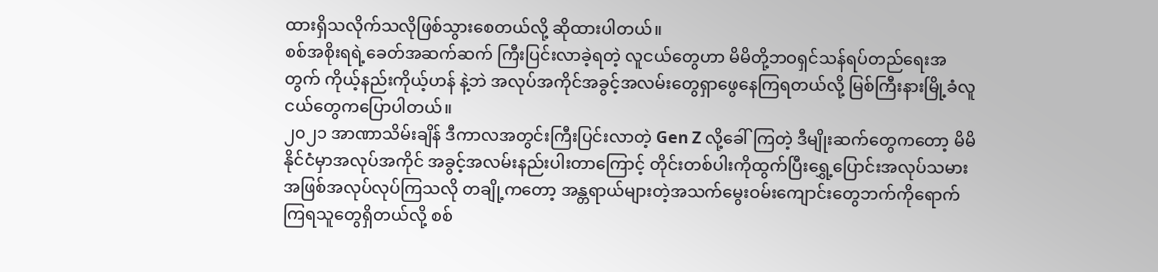ထားရှိသလိုက်သလိုဖြစ်သွားစေတယ်လို့ ဆိုထားပါတယ်။
စစ်အစိုးရရဲ့ခေတ်အဆက်ဆက် ကြီးပြင်းလာခဲ့ရတဲ့ လူငယ်တွေဟာ မိမိတို့ဘဝရှင်သန်ရပ်တည်ရေးအတွက် ကိုယ့်နည်းကိုယ့်ဟန် နဲ့ဘဲ အလုပ်အကိုင်အခွင့်အလမ်းတွေရှာဖွေနေကြရတယ်လို့ မြစ်ကြီးနားမြို့ခံလူငယ်တွေကပြောပါတယ်။
၂၀၂၁ အာဏာသိမ်းချိန် ဒီကာလအတွင်းကြီးပြင်းလာတဲ့ Gen Z လို့ခေါ်ကြတဲ့ ဒီမျိုးဆက်တွေကတော့ မိမိနိုင်ငံမှာအလုပ်အကိုင် အခွင့်အလမ်းနည်းပါးတာကြောင့် တိုင်းတစ်ပါးကိုထွက်ပြီးရွှေ့ပြောင်းအလုပ်သမားအဖြစ်အလုပ်လုပ်ကြသလို တချို့ကတော့ အန္တရာယ်များတဲ့အသက်မွေးဝမ်းကျောင်းတွေဘက်ကိုရောက်ကြရသူတွေရှိတယ်လို့ စစ်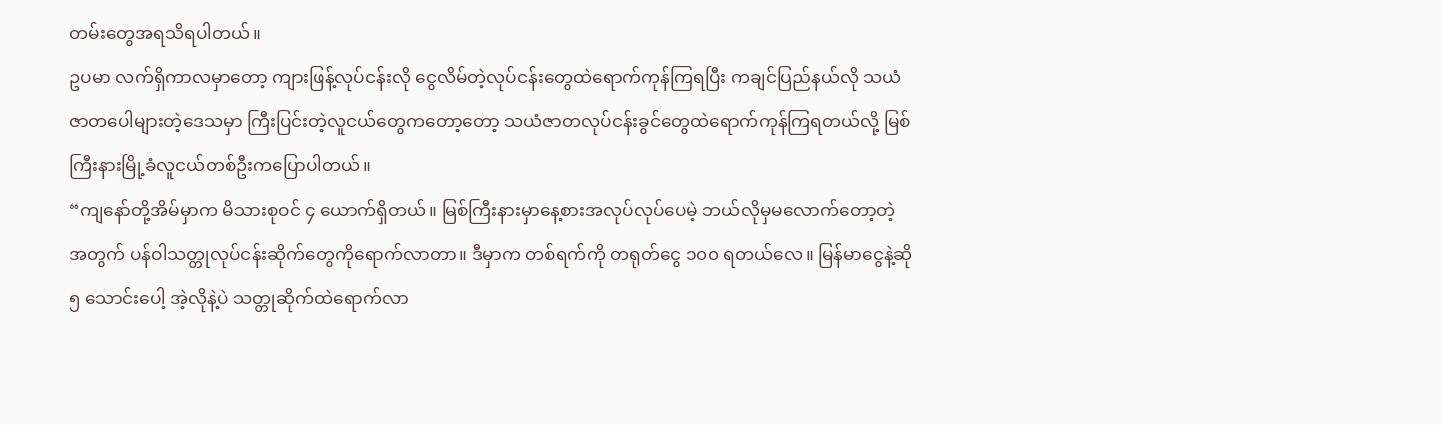တမ်းတွေအရသိရပါတယ်။
ဥပမာ လက်ရှိကာလမှာတော့ ကျားဖြန့်လုပ်ငန်းလို ငွေလိမ်တဲ့လုပ်ငန်းတွေထဲရောက်ကုန်ကြရပြီး ကချင်ပြည်နယ်လို သယံဇာတပေါများတဲ့ဒေသမှာ ကြီးပြင်းတဲ့လူငယ်တွေကတော့တော့ သယံဇာတလုပ်ငန်းခွင်တွေထဲရောက်ကုန်ကြရတယ်လို့ မြစ်ကြီးနားမြို့ခံလူငယ်တစ်ဦးကပြောပါတယ်။
“ကျနော်တို့အိမ်မှာက မိသားစုဝင် ၄ ယောက်ရှိတယ်။ မြစ်ကြီးနားမှာနေ့စားအလုပ်လုပ်ပေမဲ့ ဘယ်လိုမှမလောက်တော့တဲ့ အတွက် ပန်ဝါသတ္တုလုပ်ငန်းဆိုက်တွေကိုရောက်လာတာ။ ဒီမှာက တစ်ရက်ကို တရုတ်ငွေ ၁၀၀ ရတယ်လေ။ မြန်မာငွေနဲ့ဆို၅ သောင်းပေါ့ အဲ့လိုနဲ့ပဲ သတ္တုဆိုက်ထဲရောက်လာ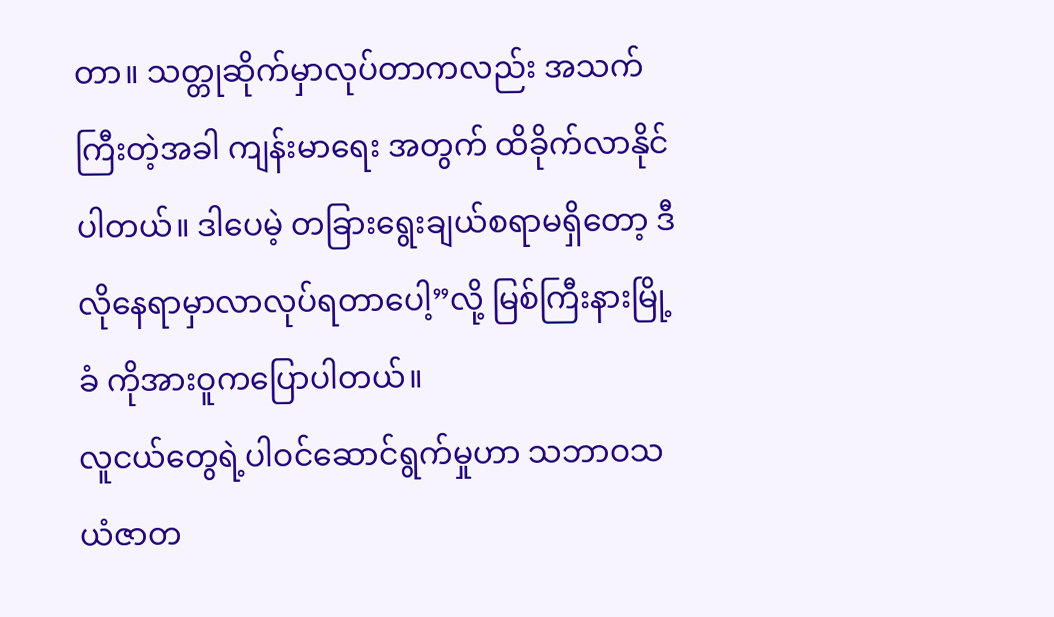တာ။ သတ္တုဆိုက်မှာလုပ်တာကလည်း အသက်ကြီးတဲ့အခါ ကျန်းမာရေး အတွက် ထိခိုက်လာနိုင်ပါတယ်။ ဒါပေမဲ့ တခြားရွေးချယ်စရာမရှိတော့ ဒီလိုနေရာမှာလာလုပ်ရတာပေါ့”လို့ မြစ်ကြီးနားမြို့ခံ ကိုအားဝူကပြောပါတယ်။
လူငယ်တွေရဲ့ပါဝင်ဆောင်ရွက်မှုဟာ သဘာဝသယံဇာတ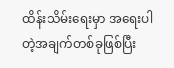ထိန်းသိမ်းရေးမှာ အရေးပါတဲ့အချက်တစ်ခုဖြစ်ပြီး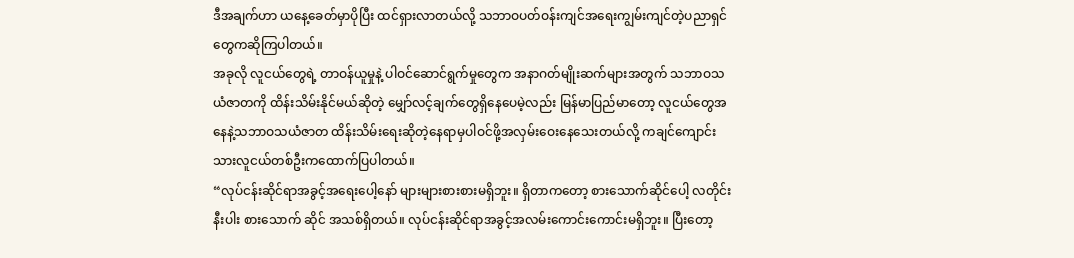ဒီအချက်ဟာ ယနေ့ခေတ်မှာပိုပြီး ထင်ရှားလာတယ်လို့ သဘာဝပတ်ဝန်းကျင်အရေးကျွမ်းကျင်တဲ့ပညာရှင်တွေကဆိုကြပါတယ်။
အခုလို လူငယ်တွေရဲ့ တာဝန်ယူမှုနဲ့ ပါဝင်ဆောင်ရွက်မှုတွေက အနာဂတ်မျိုးဆက်များအတွက် သဘာဝသယံဇာတကို ထိန်းသိမ်းနိုင်မယ်ဆိုတဲ့ မျှော်လင့်ချက်တွေရှိနေပေမဲ့လည်း မြန်မာပြည်မာတော့ လူငယ်တွေအနေနဲ့သဘာဝသယံဇာတ ထိန်းသိမ်းရေးဆိုတဲ့နေရာမှပါဝင်ဖို့အလှမ်းဝေးနေသေးတယ်လို့ ကချင်ကျောင်းသားလူငယ်တစ်ဦးကထောက်ပြပါတယ်။
“လုပ်ငန်းဆိုင်ရာအခွင့်အရေးပေါ့နော် များများစားစားမရှိဘူး။ ရှိတာကတော့ စားသောက်ဆိုင်ပေါ့ လတိုင်းနီးပါး စားသောက် ဆိုင် အသစ်ရှိတယ်။ လုပ်ငန်းဆိုင်ရာအခွင့်အလမ်းကောင်းကောင်းမရှိဘူး။ ပြီးတော့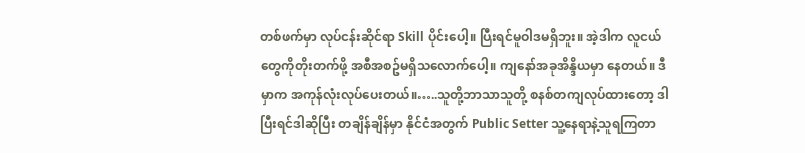တစ်ဖက်မှာ လုပ်ငန်းဆိုင်ရာ Skill ပိုင်းပေါ့။ ပြီးရင်မူဝါဒမရှိဘူး။ အဲ့ဒါက လူငယ်တွေကိုတိုးတက်ဖို့ အစီအစဥ်မရှိသလောက်ပေါ့။ ကျနော်အခုအိန္ဒိယမှာ နေတယ်။ ဒီမှာက အကုန်လုံးလုပ်ပေးတယ်။…..သူတို့ဘာသာသူတို့ စနစ်တကျလုပ်ထားတော့ ဒါပြီးရင်ဒါဆိုပြီး တချိန်ချိန်မှာ နိုင်ငံအတွက် Public Setter သူ့နေရာနဲ့သူရကြတာ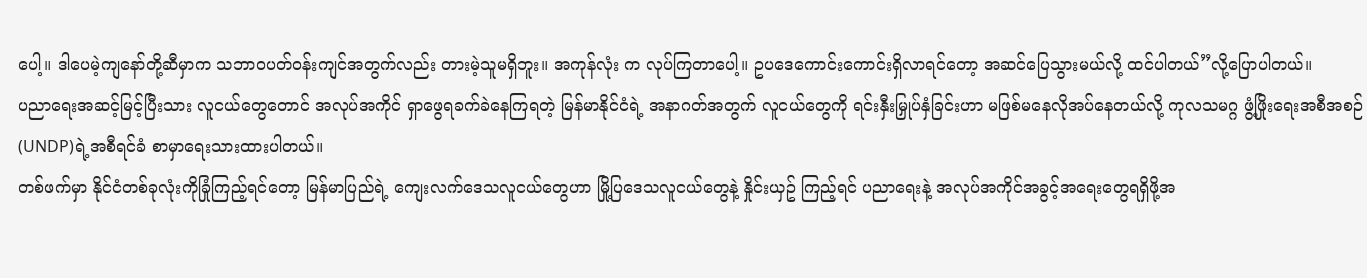ပေါ့။ ဒါပေမဲ့ကျနော်တို့ဆီမှာက သဘာဝပတ်ဝန်းကျင်အတွက်လည်း တားမဲ့သူမရှိဘူး။ အကုန်လုံး က လုပ်ကြတာပေါ့။ ဥပဒေကောင်းကောင်းရှိလာရင်တော့ အဆင်ပြေသွားမယ်လို့ ထင်ပါတယ်”လို့ပြောပါတယ်။
ပညာရေးအဆင့်မြင့်ပြီးသား လူငယ်တွေတောင် အလုပ်အကိုင် ရှာဖွေရခက်ခဲနေကြရတဲ့ မြန်မာနိုင်ငံရဲ့ အနာဂတ်အတွက် လူငယ်တွေကို ရင်းနှီးမြှုပ်နှံခြင်းဟာ မဖြစ်မနေလိုအပ်နေတယ်လို့ ကုလသမဂ္ဂ ဖွံ့ဖြိုးရေးအစီအစဉ် (UNDP)ရဲ့အစီရင်ခံ စာမှာရေးသားထားပါတယ်။
တစ်ဖက်မှာ နိုင်ငံတစ်ခုလုံးကိုခြုံကြည့်ရင်တော့ မြန်မာပြည်ရဲ့ ကျေးလက်ဒေသလူငယ်တွေဟာ မြို့ပြဒေသလူငယ်တွေနဲ့ နှိုင်းယှဥ် ကြည့်ရင် ပညာရေးနဲ့ အလုပ်အကိုင်အခွင့်အရေးတွေရရှိဖို့အ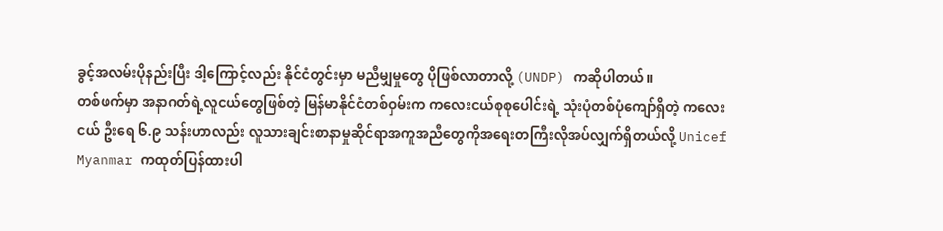ခွင့်အလမ်းပိုနည်းပြီး ဒါ့ကြောင့်လည်း နိုင်ငံတွင်းမှာ မညီမျှမှုတွေ ပိုဖြစ်လာတာလို့ (UNDP) ကဆိုပါတယ်။
တစ်ဖက်မှာ အနာဂတ်ရဲ့လူငယ်တွေဖြစ်တဲ့ မြန်မာနိုင်ငံတစ်ဝှမ်းက ကလေးငယ်စုစုပေါင်းရဲ့ သုံးပုံတစ်ပုံကျော်ရှိတဲ့ ကလေးငယ် ဦးရေ ၆.၉ သန်းဟာလည်း လူသားချင်းစာနာမှုဆိုင်ရာအကူအညီတွေကိုအရေးတကြီးလိုအပ်လျှက်ရှိတယ်လို့ Unicef Myanmar ကထုတ်ပြန်ထားပါ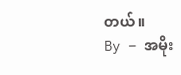တယ်။
By – အမိုး